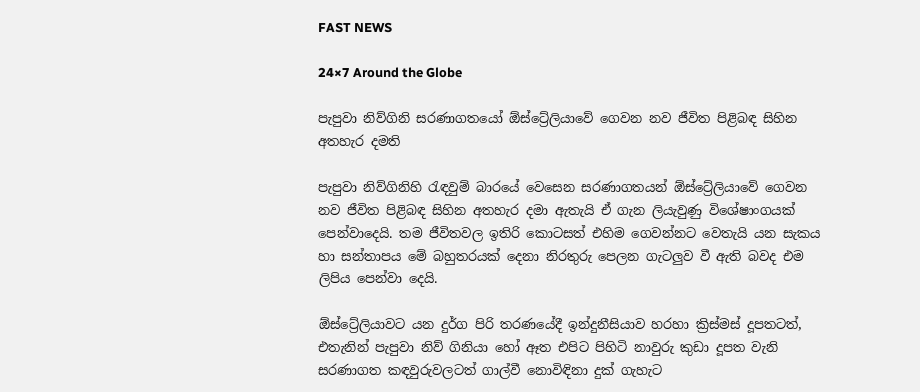FAST NEWS

24×7 Around the Globe

පැපුවා නිව්ගිනි සරණාගතයෝ ඕස්ට්‍රේලියාවේ ගෙවන නව ජීවිත පිළිබඳ සිහින අතහැර දමති

පැපුවා නිව්ගිනිහි රැඳවුම් බාරයේ වෙසෙන සරණාගතයන් ඕස්ට්‍රේලියාවේ ගෙවන නව ජීවිත පිළිබඳ සිහින අතහැර දමා ඇතැයි ඒ ගැන ලියැවුණු විශේෂාංගයක් පෙන්වාදෙයි. තම ජීවිතවල ඉතිරි කොටසත් එහිම ගෙවන්නට වෙතැයි යන සැකය හා සන්තාපය මේ බහුතරයක් දෙනා නිරතුරු පෙලන ගැටලුව වී ඇති බවද එම ලිපිය පෙන්වා දෙයි.

ඕස්ට්‍රේලියාවට යන දුර්ග පිරි තරණයේදී ඉන්දුනීසියාව හරහා ක්‍රිස්මස් දූපතටත්, එතැනින් පැපුවා නිව් ගිනියා හෝ ඈත එපිට පිහිටි නාවුරු කුඩා දූපත වැනි සරණාගත කඳවුරුවලටත් ගාල්වී නොවිඳිනා දුක් ගැහැට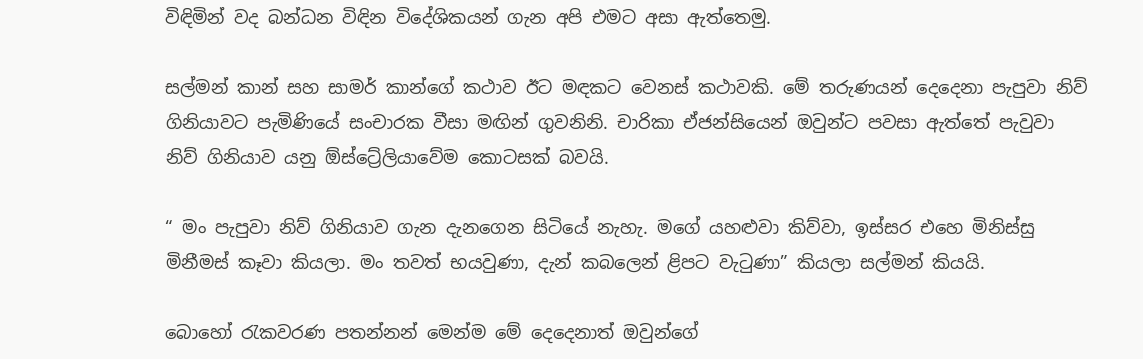විඳිමින් වද බන්ධන විඳින විදේශිකයන් ගැන අපි එමට අසා ඇත්තෙමු.

සල්මන් කාන් සහ සාමර් කාන්ගේ කථාව ඊට මඳකට වෙනස් කථාවකි. මේ තරුණයන් දෙදෙනා පැපුවා නිව් ගිනියාවට පැමිණියේ සංචාරක වීසා මඟින් ගුවනිනි. චාරිකා ඒජන්සියෙන් ඔවුන්ට පවසා ඇත්තේ පැවුවා නිව් ගිනියාව යනු ඕස්ට්‍රේලියාවේම කොටසක් බවයි.

“ මං පැපුවා නිව් ගිනියාව ගැන දැනගෙන සිටියේ නැහැ. මගේ යහළුවා කිව්වා, ඉස්සර එහෙ මිනිස්සු මිනීමස් කෑවා කියලා. මං තවත් භයවුණා, දැන් කබලෙන් ළිපට වැටුණා” කියලා සල්මන් කියයි.

බොහෝ රැකවරණ පතන්නන් මෙන්ම මේ දෙදෙනාත් ඔවුන්ගේ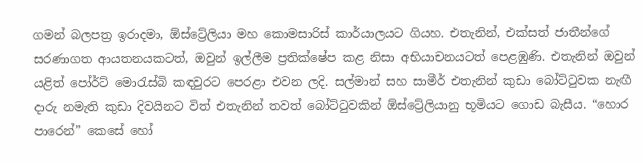ගමන් බලපත්‍ර ඉරාදමා, ඕස්ට්‍රේලියා මහ කොමසාරිස් කාර්යාලයට ගියහ. එතැනින්, එක්සත් ජාතීන්ගේ සරණාගත ආයතනයකටත්, ඔවුන් ඉල්ලීම ප්‍රතික්ෂේප කළ නිසා අභියාචනයටත් පෙළඹුණි. එතැනින් ඔවුන් යළිත් පෝර්ට් මොරැස්බි කඳවුරට පෙරළා එවන ලදි. සල්මාන් සහ සාමීර් එතැනින් කුඩා බෝට්ටුවක නැඟී දාරු නමැති කුඩා දිවයිනට විත් එතැනින් තවත් බෝට්ටුවකින් ඕස්ට්‍රේලියානු භූමියට ගොඩ බැසීය. “හොර පාරෙන්” කෙසේ හෝ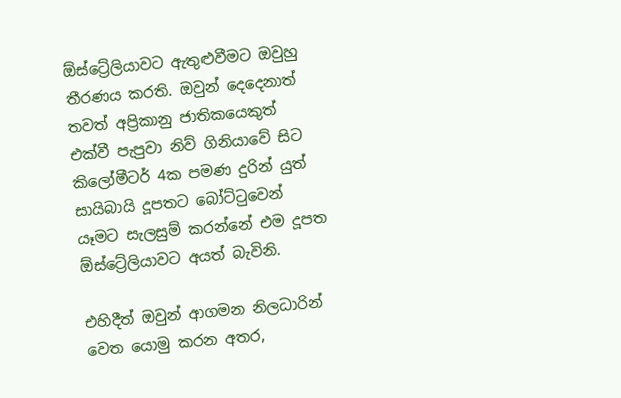ඕස්ට්‍රේලියාවට ඇතුළුවීමට ඔවුහු තීරණය කරති. ඔවුන් දෙදෙනාත් තවත් අප්‍රිකානු ජාතිකයෙකුත් එක්වී පැපුවා නිව් ගිනියාවේ සිට කිලෝමීටර් 4ක පමණ දුරින් යුත් සායිබායි දූපතට බෝට්ටුවෙන් යෑමට සැලසුම් කරන්නේ එම දූපත ඕස්ට්‍රේලියාවට අයත් බැවිනි.

එහිදීත් ඔවුන් ආගමන නිලධාරින් වෙත යොමු කරන අතර,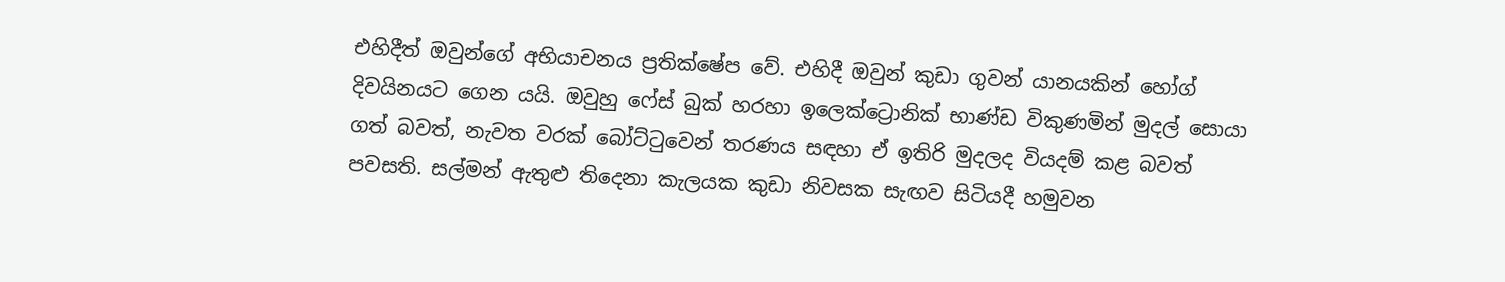එහිදීත් ඔවුන්ගේ අභියාචනය ප්‍රතික්ෂේප වේ. එහිදී ඔවුන් කුඩා ගුවන් යානයකින් හෝග් දිවයිනයට ගෙන යයි. ඔවුහු ෆේස් බුක් හරහා ඉලෙක්ට්‍රොනික් භාණ්ඩ විකුණමින් මුදල් සොයා ගත් බවත්, නැවත වරක් බෝට්ටුවෙන් තරණය සඳහා ඒ ඉතිරි මුදලද වියදම් කළ බවත් පවසති. සල්මන් ඇතුළු තිදෙනා කැලයක කුඩා නිවසක සැඟව සිටියදී හමුවන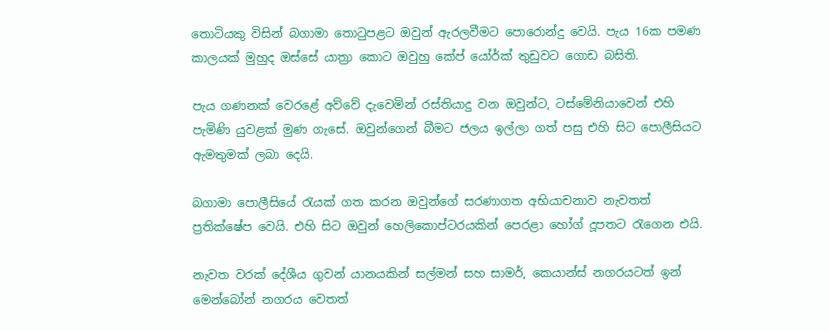තොටියකු විසින් බගාමා තොටුපළට ඔවුන් ඇරලවීමට පොරොන්දු වෙයි. පැය 16ක පමණ කාලයක් මුහුද ඔස්සේ යාත්‍රා කොට ඔවුහු කේප් යෝර්ක් තුඩුවට ගොඩ බසිති.

පැය ගණනක් වෙරළේ අව්වේ දැවෙමින් රස්තියාදු වන ඔවුන්ට, ටස්මේනියාවෙන් එහි පැමිණි යුවළක් මුණ ගැසේ. ඔවුන්ගෙන් බීමට ජලය ඉල්ලා ගත් පසු එහි සිට පොලීසියට ඇමතුමක් ලබා දෙයි.

බගාමා පොලීසියේ රැයක් ගත කරන ඔවුන්ගේ සරණාගත අභියාචනාව නැවතත් ප්‍රතික්ෂේප වෙයි. එහි සිට ඔවුන් හෙලිකොප්ටරයකින් පෙරළා හෝග් දූපතට රැගෙන එයි.

නැවත වරක් දේශීය ගුවන් යානයකින් සල්මන් සහ සාමර්, කෙයාන්ස් නගරයටත් ඉන් මෙන්බෝන් නගරය වෙතත්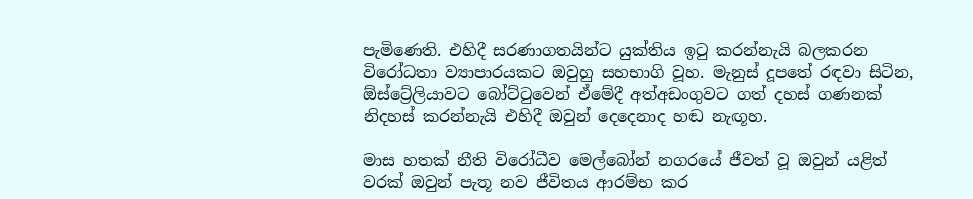පැමිණෙති. එහිදී සරණාගතයින්ට යුක්තිය ඉටු කරන්නැයි බලකරන විරෝධතා ව්‍යාපාරයකට ඔවුහු සහභාගි වූහ. මැනුස් දූපතේ රඳවා සිටින, ඕස්ට්‍රේලියාවට බෝට්ටුවෙන් ඒමේදී අත්අඩංගුවට ගත් දහස් ගණනක් නිදහස් කරන්නැයි එහිදී ඔවුන් දෙදෙනාද හඬ නැඟූහ.

මාස හතක් නීති විරෝධීව මෙල්බෝන් නගරයේ ජීවත් වූ ඔවුන් යළිත් වරක් ඔවුන් පැතූ නව ජීවිතය ආරම්භ කර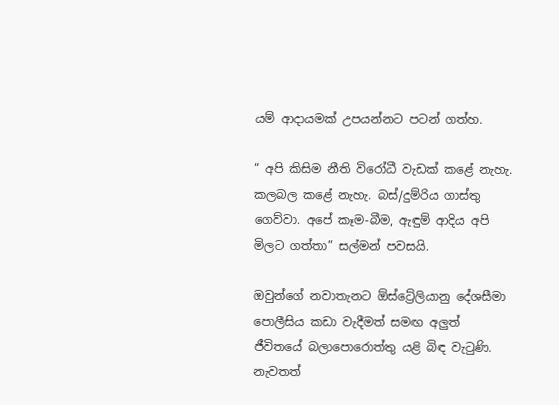යම් ආදායමක් උපයන්නට පටන් ගත්හ.

“ අපි කිසිම නීති විරෝධී වැඩක් කළේ නැහැ. කලබල කළේ නැහැ. බස්/දුම්රිය ගාස්තු ගෙව්වා. අපේ කෑම-බීම, ඇඳුම් ආදිය අපි මිලට ගත්තා” සල්මන් පවසයි.

ඔවුන්ගේ නවාතැනට ඕස්ට්‍රේලියානු දේශසීමා පොලීසිය කඩා වැදීමත් සමඟ අලුත් ජීවිතයේ බලාපොරොත්තු යළි බිඳ වැටුණි. නැවතත්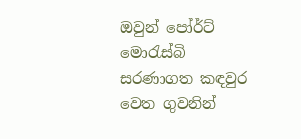ඔවුන් පෝර්ට් මොරැස්බි සරණාගත කඳවුර වෙත ගුවනින්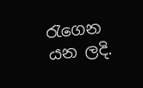රැගෙන යන ලදි.